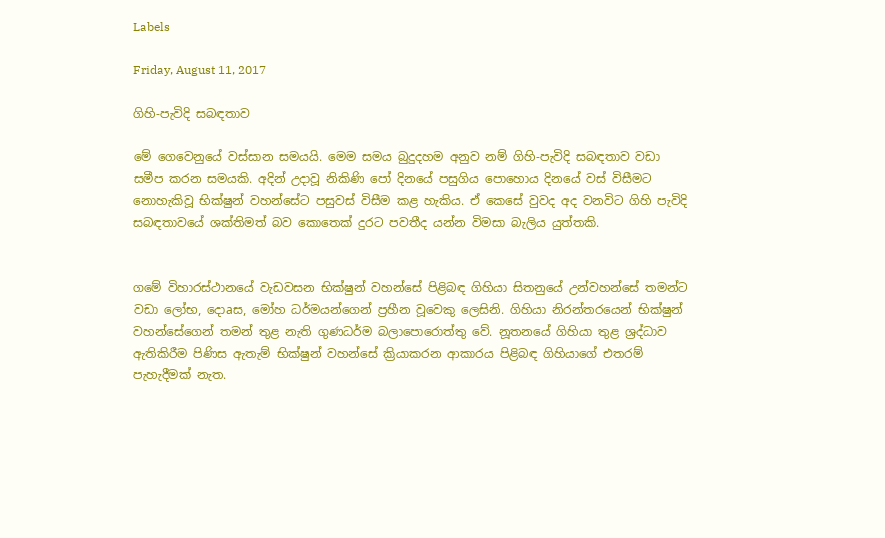Labels

Friday, August 11, 2017

ගිහි-පැවිදි සබඳතාව

මේ ගෙවෙනුයේ වස්‌සාන සමයයි. මෙම සමය බුදුදහම අනුව නම් ගිහි-පැවිදි සබඳතාව වඩා සමීප කරන සමයකි. අදින් උදාවූ නිකිණි පෝ දිනයේ පසුගිය පොහොය දිනයේ වස්‌ විසීමට නොහැකිවූ භික්‌ෂුන් වහන්සේට පසුවස්‌ විසීම කළ හැකිය. ඒ කෙසේ වුවද අද වනවිට ගිහි පැවිදි සබඳතාවයේ ශක්‌තිමත් බව කොතෙක්‌ දුරට පවතීද යන්න විමසා බැලිය යුත්තකි.


ගමේ විහාරස්‌ථානයේ වැඩවසන භික්‌ෂුන් වහන්සේ පිළිබඳ ගිහියා සිතනුයේ උන්වහන්සේ තමන්ට වඩා ලෝභ, දොaස, මෝහ ධර්මයන්ගෙන් ප්‍රහීන වූවෙකු ලෙසිනි. ගිහියා නිරන්තරයෙන් භික්‌ෂුන් වහන්සේගෙන් තමන් තුළ නැති ගුණධර්ම බලාපොරොත්තු වේ. නූතනයේ ගිහියා තුළ ශ්‍රද්ධාව ඇතිකිරීම පිණිස ඇතැම් භික්‌ෂුන් වහන්සේ ක්‍රියාකරන ආකාරය පිළිබඳ ගිහියාගේ එතරම් පැහැදීමක්‌ නැත.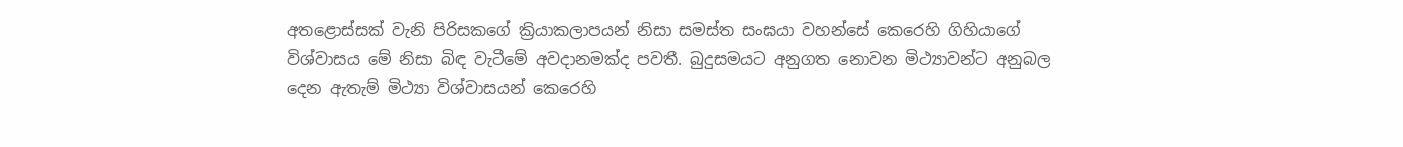අතළොස්‌සක්‌ වැනි පිරිසකගේ ක්‍රියාකලාපයන් නිසා සමස්‌ත සංඝයා වහන්සේ කෙරෙහි ගිහියාගේ විශ්වාසය මේ නිසා බිඳ වැටීමේ අවදානමක්‌ද පවතී. බුදුසමයට අනුගත නොවන මිථ්‍යාවන්ට අනුබල දෙන ඇතැම් මිථ්‍යා විශ්වාසයන් කෙරෙහි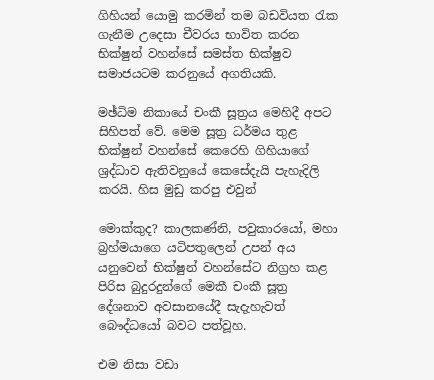ගිහියන් යොමු කරමින් තම බඩවියත රැක ගැනීම උදෙසා චීවරය භාවිත කරන භික්‌ෂුන් වහන්සේ සමස්‌ත භික්‌ෂුව සමාජයටම කරනුයේ අගතියකි.

මඡ්ධිම නිකායේ චංකී සූත්‍රය මෙහිදී අපට සිහිපත් වේ. මෙම සූත්‍ර ධර්මය තුළ භික්‌ෂුන් වහන්සේ කෙරෙහි ගිහියාගේ ශ්‍රද්ධාව ඇතිවනුයේ කෙසේදැයි පැහැදිලි කරයි. හිස මුඩු කරපු එවුන්

මොක්‌කුද? කාලකණ්‌නි, පවුකාරයෝ, මහා බ්‍රහ්මයාගෙ යටිපතුලෙන් උපන් අය යනුවෙන් භික්‌ෂුන් වහන්සේට නිග්‍රහ කළ පිරිස බුදුරදුන්ගේ මෙකී චංකී සූත්‍ර දේශනාව අවසානයේදී සැදැහැවත් බෞද්ධයෝ බවට පත්වූහ.

එම නිසා වඩා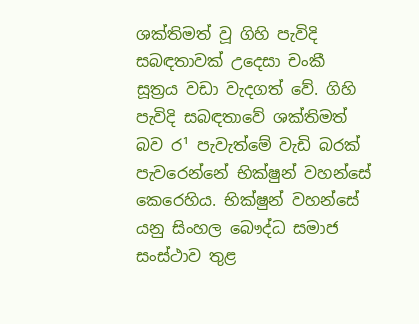ශක්‌තිමත් වූ ගිහි පැවිදි සබඳතාවක්‌ උදෙසා චංකී සූත්‍රය වඩා වැදගත් වේ. ගිහි පැවිදි සබඳතාවේ ශක්‌තිමත් බව ර¹ පැවැත්මේ වැඩි බරක්‌ පැවරෙන්නේ භික්‌ෂුන් වහන්සේ කෙරෙහිය. භික්‌ෂුන් වහන්සේ යනු සිංහල බෞද්ධ සමාජ සංස්‌ථාව තුළ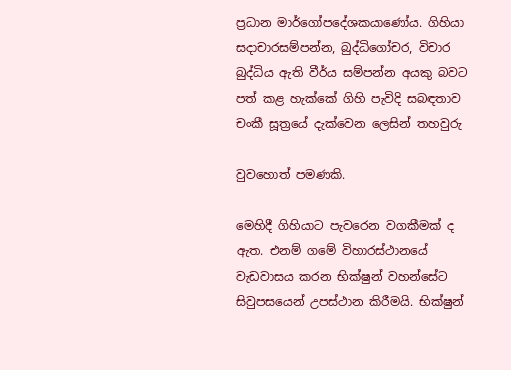ප්‍රධාන මාර්ගෝපදේශකයාණෝය. ගිහියා සදාචාරසම්පන්න, බුද්ධිගෝචර, විචාර බුද්ධිය ඇති වීර්ය සම්පන්න අයකු බවට පත් කළ හැක්‌කේ ගිහි පැවිදි සබඳතාව චංකී සූත්‍රයේ දැක්‌වෙන ලෙසින් තහවුරු

වුවහොත් පමණකි.

මෙහිදී ගිහියාට පැවරෙන වගකීමක්‌ ද ඇත. එනම් ගමේ විහාරස්‌ථානයේ වැඩවාසය කරන භික්‌ෂුන් වහන්සේට සිවුපසයෙන් උපස්‌ථාන කිරීමයි. භික්‌ෂුන්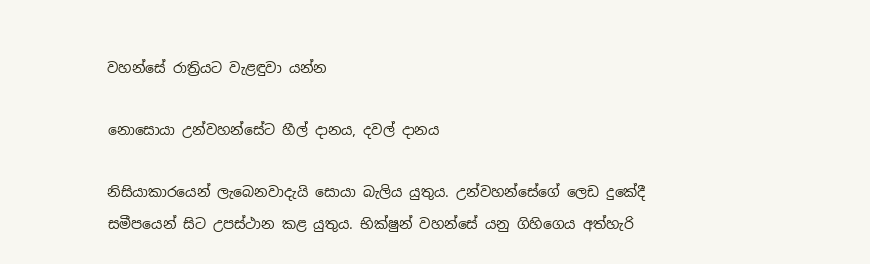වහන්සේ රාත්‍රියට වැළඳුවා යන්න

නොසොයා උන්වහන්සේට හීල් දානය, දවල් දානය

නිසියාකාරයෙන් ලැබෙනවාදැයි සොයා බැලිය යුතුය. උන්වහන්සේගේ ලෙඩ දුකේදී සමීපයෙන් සිට උපස්‌ථාන කළ යුතුය. භික්‌ෂුන් වහන්සේ යනු ගිහිගෙය අත්හැරි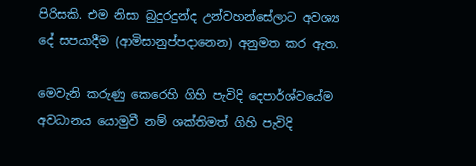පිරිසකි. එම නිසා බුදුරදුන්ද උන්වහන්සේලාට අවශ්‍ය දේ සපයාදීම (ආමිසානුප්පදානෙන) අනුමත කර ඇත.

මෙවැනි කරුණු කෙරෙහි ගිහි පැවිදි දෙපාර්ශ්වයේම අවධානය යොමුවී නම් ශක්‌තිමත් ගිහි පැවිදි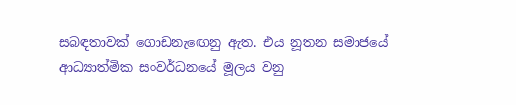සබඳතාවක්‌ ගොඩනැඟෙනු ඇත. එය නූතන සමාජයේ ආධ්‍යාත්මික සංවර්ධනයේ මූලය වනු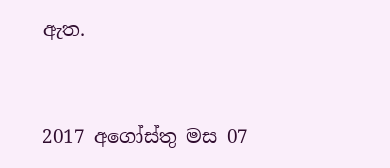ඇත.



2017 අගෝස්‌තු මස 07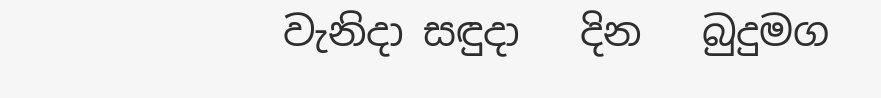වැනිදා සඳුදා   දින   බුදුමග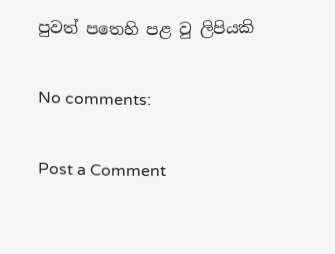පුවත් පතෙහි පළ වු ලිපියකි

No comments:

Post a Comment